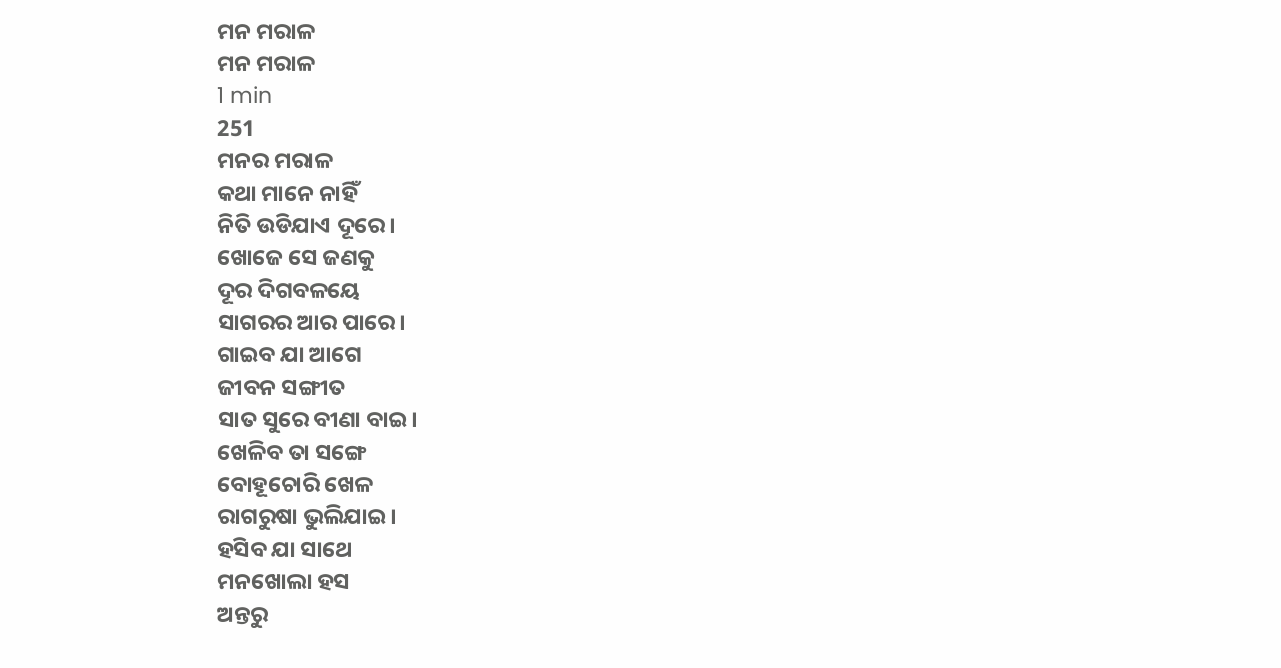ମନ ମରାଳ
ମନ ମରାଳ
1 min
251
ମନର ମରାଳ
କଥା ମାନେ ନାହିଁ
ନିତି ଉଡିଯାଏ ଦୂରେ।
ଖୋଜେ ସେ ଜଣକୁ
ଦୂର ଦିଗବଳୟେ
ସାଗରର ଆର ପାରେ।
ଗାଇବ ଯା ଆଗେ
ଜୀବନ ସଙ୍ଗୀତ
ସାତ ସୁରେ ବୀଣା ବାଇ।
ଖେଳିବ ତା ସଙ୍ଗେ
ବୋହୂଚୋରି ଖେଳ
ରାଗରୁଷା ଭୁଲିଯାଇ।
ହସିବ ଯା ସାଥେ
ମନଖୋଲା ହସ
ଅନ୍ତରୁ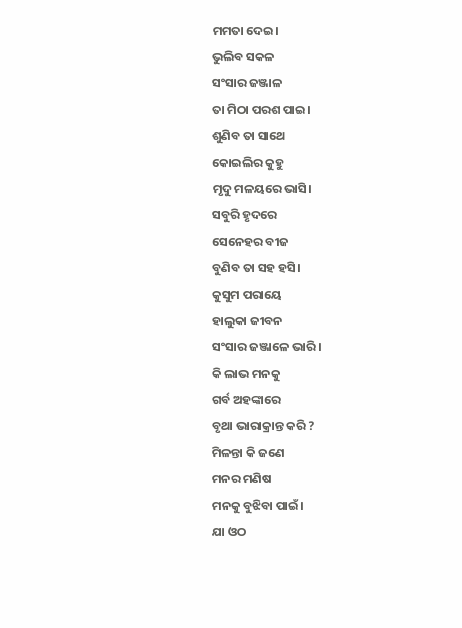ମମତା ଦେଇ।
ଭୁଲିବ ସକଳ
ସଂସାର ଜଞ୍ଜାଳ
ତା ମିଠା ପରଶ ପାଇ।
ଶୁଣିବ ତା ସାଥେ
କୋଇଲିର କୁହୁ
ମୃଦୁ ମଳୟରେ ଭାସି।
ସବୁରି ହୃଦରେ
ସେନେହର ବୀଜ
ବୁଣିବ ତା ସହ ହସି।
କୁସୁମ ପରାୟେ
ହାଲୁକା ଜୀବନ
ସଂସାର ଜଞ୍ଜାଳେ ଭାରି।
କି ଲାଭ ମନକୁ
ଗର୍ବ ଅହଙ୍କାରେ
ବୃଥା ଭାରାକ୍ରାନ୍ତ କରି ?
ମିଳନ୍ତା କି ଜଣେ
ମନର ମଣିଷ
ମନକୁ ବୁଝିବା ପାଇଁ।
ଯା ଓଠ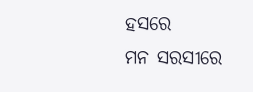ହସରେ
ମନ ସରସୀରେ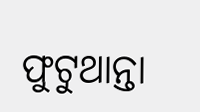ଫୁଟୁଥାନ୍ତା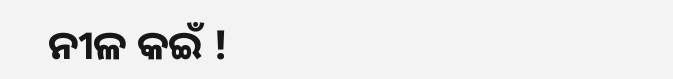ନୀଳ କଇଁ !